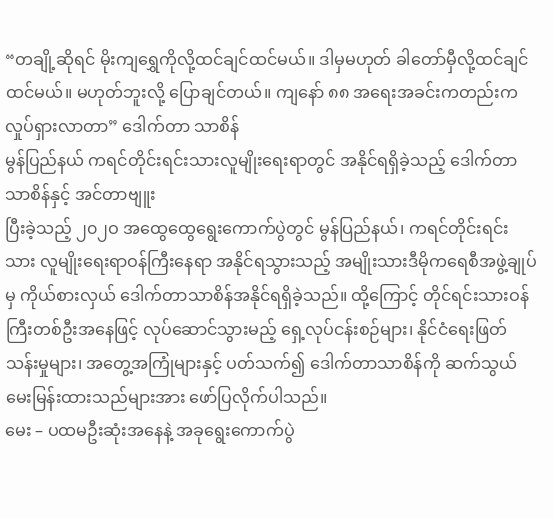“တချို့ဆိုရင် မိုးကျရွှေကိုလို့ထင်ချင်ထင်မယ်။ ဒါမှမဟုတ် ခါတော်မှီလို့ထင်ချင်ထင်မယ်။ မဟုတ်ဘူးလို့ ပြောချင်တယ်။ ကျနော် ၈၈ အရေးအခင်းကတည်းက လှုပ်ရှားလာတာ” ဒေါက်တာ သာစိန်
မွန်ပြည်နယ် ကရင်တိုင်းရင်းသားလူမျိုးရေးရာတွင် အနိုင်ရရှိခဲ့သည့် ဒေါက်တာသာစိန်နှင့် အင်တာဗျူး
ပြီးခဲ့သည့် ၂၀၂ဝ အထွေထွေရွေးကောက်ပွဲတွင် မွန်ပြည်နယ်၊ ကရင်တိုင်းရင်းသား လူမျိုးရေးရာဝန်ကြီးနေရာ အနိုင်ရသွားသည့် အမျိုးသားဒီမိုကရေစီအဖွဲ့ချုပ်မှ ကိုယ်စားလှယ် ဒေါက်တာသာစိန်အနိုင်ရရှိခဲ့သည်။ ထို့ကြောင့် တိုင်ရင်းသားဝန်ကြီးတစ်ဦးအနေဖြင့် လုပ်ဆောင်သွားမည့် ရှေ့လုပ်ငန်းစဉ်များ၊ နိုင်ငံရေးဖြတ်သန်းမှုများ၊ အတွေ့အကြုံများနှင့် ပတ်သက်၍ ဒေါက်တာသာစိန်ကို ဆက်သွယ်မေးမြန်းထားသည်များအား ဖော်ပြလိုက်ပါသည်။
မေး – ပထမဦးဆုံးအနေနဲ့ အခုရွေးကောက်ပွဲ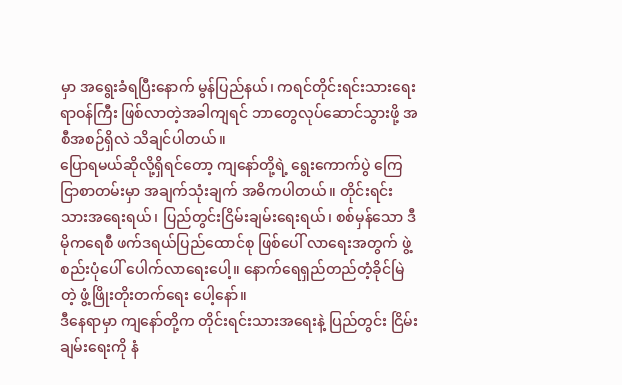မှာ အရွေးခံရပြီးနောက် မွန်ပြည်နယ်၊ ကရင်တိုင်းရင်းသားရေးရာဝန်ကြီး ဖြစ်လာတဲ့အခါကျရင် ဘာတွေလုပ်ဆောင်သွားဖို့ အစီအစဉ်ရှိလဲ သိချင်ပါတယ်။
ပြောရမယ်ဆိုလို့ရှိရင်တော့ ကျနော်တို့ရဲ့ ရွေးကောက်ပွဲ ကြေငြာစာတမ်းမှာ အချက်သုံးချက် အဓိကပါတယ်။ တိုင်းရင်းသားအရေးရယ်၊ ပြည်တွင်းငြိမ်းချမ်းရေးရယ်၊ စစ်မှန်သော ဒီမိုကရေစီ ဖက်ဒရယ်ပြည်ထောင်စု ဖြစ်ပေါ် လာရေးအတွက် ဖွဲ့စည်းပုံပေါ် ပေါက်လာရေးပေါ့။ နောက်ရေရှည်တည်တံ့ခိုင်မြဲတဲ့ ဖွံ့ဖြိုးတိုးတက်ရေး ပေါ့နော်။
ဒီနေရာမှာ ကျနော်တို့က တိုင်းရင်းသားအရေးနဲ့ ပြည်တွင်း ငြိမ်းချမ်းရေးကို နံ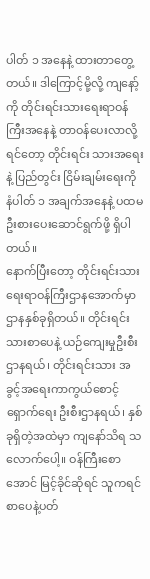ပါတ် ၁ အနေနဲ့ ထားတာတွေ့တယ်။ ဒါကြောင့်မို့လို့ ကျနော့်ကို တိုင်းရင်းသားရေးရာဝန်ကြီးအနေနဲ့ တာဝန်ပေးလာလို့ရင်တော့ တိုင်းရင်း သားအရေးနဲ့ ပြည်တွင်း ငြိမ်းချမ်းရေးကို နံပါတ် ၁ အချက်အနေနဲ့ ပထမ ဦးစားပေးဆောင်ရွက်ဖို့ ရှိပါတယ်။
နောက်ပြီးတော့ တိုင်းရင်းသားရေးရာဝန်ကြီးဌာနအောက်မှာ ဌာနနှစ်ခုရှိတယ်။ တိုင်းရင်းသားစာပေနဲ့ ယဉ်ကျေးမှုဦးစီးဌာနရယ်၊ တိုင်းရင်းသား အခွင့်အရေးကာကွယ်စောင့် ရှောက်ရေး ဦးစီးဌာနရယ်၊ နှစ်ခုရှိတဲ့အထဲမှာ ကျနော်သိရ သလောက်ပေါ့။ ဝန်ကြီးစောအောင် မြင့်ခိုင်ဆိုရင် သူကရင်စာပေနဲ့ပတ်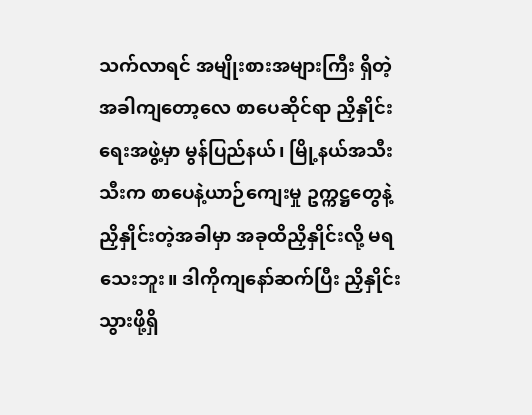သက်လာရင် အမျိုးစားအများကြီး ရှိတဲ့အခါကျတော့လေ စာပေဆိုင်ရာ ညှိနှိုင်းရေးအဖွဲ့မှာ မွန်ပြည်နယ်၊ မြို့နယ်အသီးသီးက စာပေနဲ့ယာဉ်ကျေးမှု ဥက္ကဋ္ဌတွေနဲ့ ညှိနှိုင်းတဲ့အခါမှာ အခုထိညှိနှိုင်းလို့ မရသေးဘူး။ ဒါကိုကျနော်ဆက်ပြီး ညှိနှိုင်းသွားဖို့ရှိ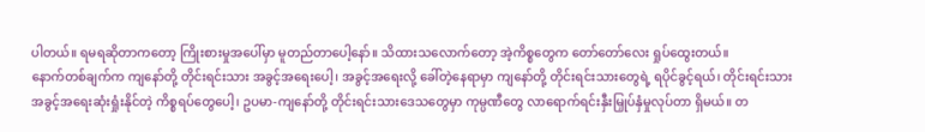ပါတယ်။ ရမရဆိုတာကတော့ ကြိုးစားမှုအပေါ်မှာ မူတည်တာပေါ့နော်။ သိထားသလောက်တော့ အဲ့ကိစ္စတွေက တော်တော်လေး ရှုပ်ထွေးတယ်။
နောက်တစ်ချက်က ကျနော်တို့ တိုင်းရင်းသား အခွင့်အရေးပေါ့၊ အခွင့်အရေးလို့ ခေါ်တဲ့နေရာမှာ ကျနော်တို့ တိုင်းရင်းသားတွေရဲ့ ရပိုင်ခွင့်ရယ်၊ တိုင်းရင်းသား အခွင့်အရေးဆုံးရှုံးနိုင်တဲ့ ကိစ္စရပ်တွေပေါ့၊ ဥပမာ-ကျနော်တို့ တိုင်းရင်းသားဒေသတွေမှာ ကုမ္ပဏီတွေ လာရောက်ရင်းနှီးမြှုပ်နှံမှုလုပ်တာ ရှိမယ်။ တ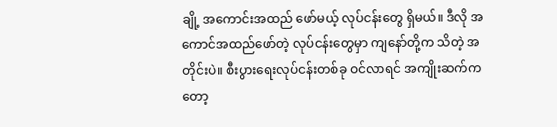ချို့ အကောင်းအထည် ဖော်မယ့် လုပ်ငန်းတွေ ရှိမယ်။ ဒီလို အကောင်အထည်ဖော်တဲ့ လုပ်ငန်းတွေမှာ ကျနော်တို့က သိတဲ့ အတိုင်းပဲ။ စီးပွားရေးလုပ်ငန်းတစ်ခု ဝင်လာရင် အကျိုးဆက်ကတော့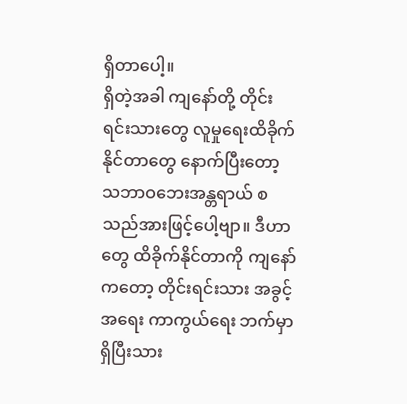ရှိတာပေါ့။
ရှိတဲ့အခါ ကျနော်တို့ တိုင်းရင်းသားတွေ လူမှုရေးထိခိုက်နိုင်တာတွေ နောက်ပြီးတော့ သဘာဝဘေးအန္တရာယ် စသည်အားဖြင့်ပေါ့ဗျာ။ ဒီဟာတွေ ထိခိုက်နိုင်တာကို ကျနော်ကတော့ တိုင်းရင်းသား အခွင့်အရေး ကာကွယ်ရေး ဘက်မှာရှိပြီးသား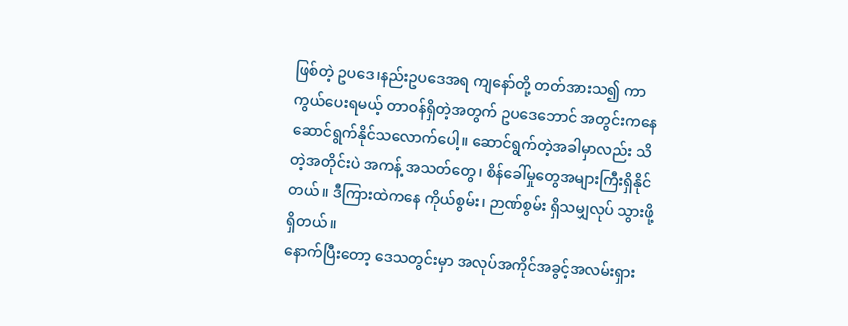ဖြစ်တဲ့ ဥပဒေ၊နည်းဥပဒေအရ ကျနော်တို့ တတ်အားသ၍ ကာကွယ်ပေးရမယ့် တာဝန်ရှိတဲ့အတွက် ဥပဒေဘောင် အတွင်းကနေ ဆောင်ရွက်နိုင်သလောက်ပေါ့။ ဆောင်ရွက်တဲ့အခါမှာလည်း သိတဲ့အတိုင်းပဲ အကန့် အသတ်တွေ၊ စိန်ခေါ်မှုတွေအများကြီးရှိနိုင်တယ်။ ဒီကြားထဲကနေ ကိုယ်စွမ်း၊ ဉာဏ်စွမ်း ရှိသမျှလုပ် သွားဖို့ရှိတယ်။
နောက်ပြီးတော့ ဒေသတွင်းမှာ အလုပ်အကိုင်အခွင့်အလမ်းရှား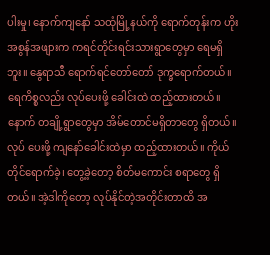ပါးမှု၊ နောက်ကျနော် သထုံမြို့နယ်ကို ရောက်တုန်းက ဟိုးအစွန်အဖျားက ကရင်တိုင်းရင်းသားရွာတွေမှာ ရေမရှိ ဘူး။ နွေရာသီ ရောက်ရင်တော်တော် ဒုက္ခရောက်တယ်။ ရေကိစ္စလည်း လုပ်ပေးဖို့ ခေါင်းထဲ ထည့်ထားတယ်။ နောက် တချို့ရွာတွေမှာ အိမ်တောင်မရှိတာတွေ ရှိတယ်။ လုပ် ပေးဖို့ ကျနော်ခေါင်းထဲမှာ ထည့်ထားတယ်။ ကိုယ်တိုင်ရောက်ခဲ့၊ တွေ့ခဲ့တော့ စိတ်မကောင်း စရာတွေ ရှိတယ်။ အဲ့ဒါကိုတော့ လုပ်နိုင်တဲ့အတိုင်းတာထိ အ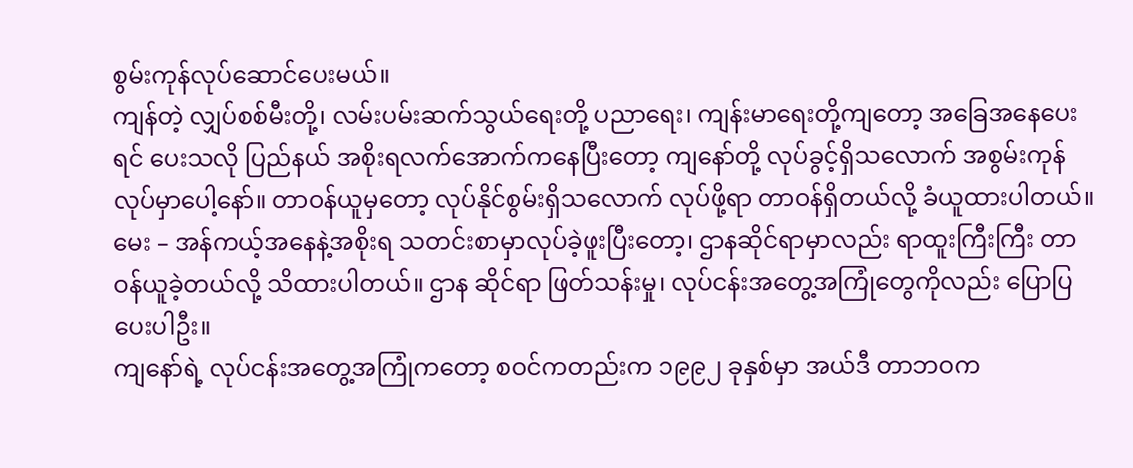စွမ်းကုန်လုပ်ဆောင်ပေးမယ်။
ကျန်တဲ့ လျှပ်စစ်မီးတို့၊ လမ်းပမ်းဆက်သွယ်ရေးတို့ ပညာရေး၊ ကျန်းမာရေးတို့ကျတော့ အခြေအနေပေးရင် ပေးသလို ပြည်နယ် အစိုးရလက်အောက်ကနေပြီးတော့ ကျနော်တို့ လုပ်ခွင့်ရှိသလောက် အစွမ်းကုန်လုပ်မှာပေါ့နော်။ တာဝန်ယူမှတော့ လုပ်နိုင်စွမ်းရှိသလောက် လုပ်ဖို့ရာ တာဝန်ရှိတယ်လို့ ခံယူထားပါတယ်။
မေး – အန်ကယ့်အနေနဲ့အစိုးရ သတင်းစာမှာလုပ်ခဲ့ဖူးပြီးတော့၊ ဌာနဆိုင်ရာမှာလည်း ရာထူးကြီးကြီး တာဝန်ယူခဲ့တယ်လို့ သိထားပါတယ်။ ဌာန ဆိုင်ရာ ဖြတ်သန်းမှု၊ လုပ်ငန်းအတွေ့အကြုံတွေကိုလည်း ပြောပြပေးပါဦး။
ကျနော်ရဲ့ လုပ်ငန်းအတွေ့အကြုံကတော့ စဝင်ကတည်းက ၁၉၉၂ ခုနှစ်မှာ အယ်ဒီ တာဘဝက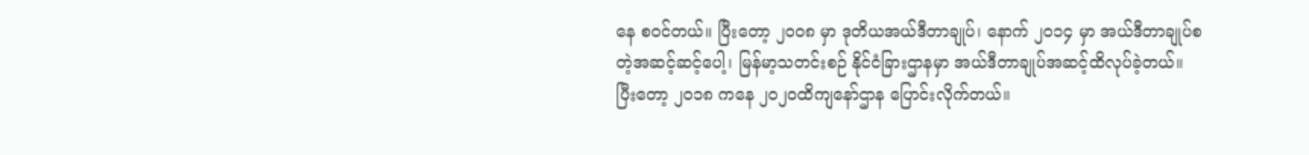နေ စဝင်တယ်။ ပြီးတော့ ၂၀၀၈ မှာ ဒုတိယအယ်ဒီတာချုပ်၊ နောက် ၂၀၁၄ မှာ အယ်ဒီတာချုပ်စတဲ့အဆင့်ဆင့်ပေါ့၊ မြန်မာ့သတင်းစဉ် နိုင်ငံခြားဌာနမှာ အယ်ဒီတာချုပ်အဆင့်ထိလုပ်ခဲ့တယ်။ ပြီးတော့ ၂၀၁၈ ကနေ ၂၀၂ဝထိကျနော်ဌာန ပြောင်းလိုက်တယ်။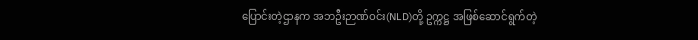ပြောင်းတဲ့ဌာနက အဘဦးဉာဏ်ဝင်း(NLD)တို့ ဥက္ကဋ္ဌ အဖြစ်ဆောင်ရွက်တဲ့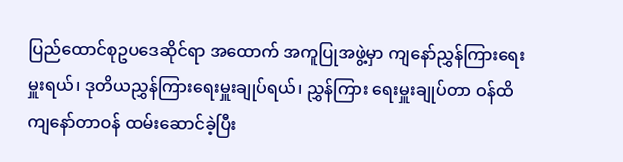ပြည်ထောင်စုဥပဒေဆိုင်ရာ အထောက် အကူပြုအဖွဲ့မှာ ကျနော်ညွှန်ကြားရေးမှူးရယ်၊ ဒုတိယညွှန်ကြားရေးမှူးချုပ်ရယ်၊ ညွှန်ကြား ရေးမှူးချုပ်တာ ဝန်ထိ ကျနော်တာဝန် ထမ်းဆောင်ခဲ့ပြီး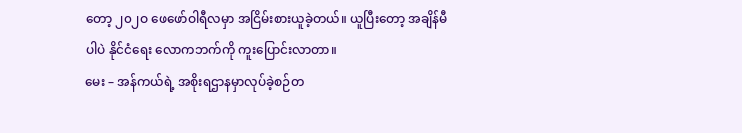တော့ ၂၀၂ဝ ဖေဖော်ဝါရီလမှာ အငြိမ်းစားယူခဲ့တယ်။ ယူပြီးတော့ အချိန်မီပါပဲ နိုင်ငံရေး လောကဘက်ကို ကူးပြောင်းလာတာ။
မေး – အန်ကယ်ရဲ့ အစိုးရဌာနမှာလုပ်ခဲ့စဉ်တ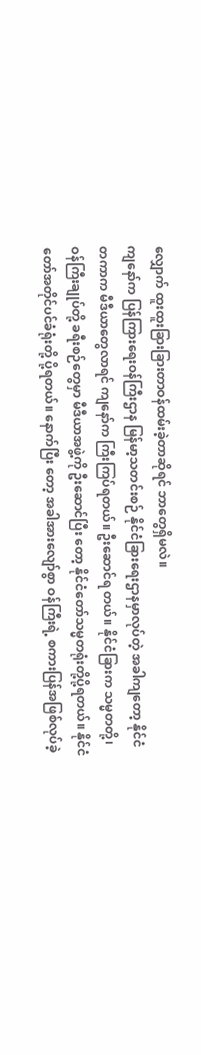လျှောက် ထူးထူးခြားခြားတာဝန်ထမ်းခဲ့တာဆိုရင် ဘာတွေရှိမလဲ။
ကျနော်က ပြန်ကြားရေးဝန်ကြီးဌာန မြန်မာ့သတင်းစဉ် နိုင်ငံခြားရေးဌာနမှာလုပ်တဲ့ အခါကျတော့ နိုင်ငံတကာက မီဒီယာတွေလာရင် ကျနော်က ကြီးကြပ်ရတယ်။ ဦးဆောင်ရ တယ်။ နိုင်ငံခြားက သမ္မတတို့၊ ဝန်ကြီးချုပ်တို့ ခရီးစဉ်တွေမှာ မီဒီယာအဖွဲ့ကို ဦးဆောင်ပြီး တော့ နိုင်ငံတော်သမ္မတရုံးတို့ပို့ရတယ်။ နိုင်ငံတော်အတိုင်ပင်ခံရုံးတို့ ပို့ရတယ်။ နောက်ပြီး တော့ အခါအားလျော်စွာ ဝန်ကြီးရဲ့ စကားပြန်အဖြစ်လုပ်ခဲ့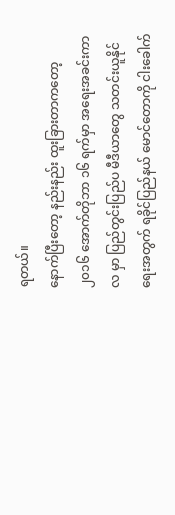ရတယ်။
နောက်ပြီးတော့ နည်းနည်း ထူးခြားတာကတော့ ၂၀၁၆ အောက်တိုဘာ ၁၆ ရက်မှာ အရေးအခင်းကာလ မှာ ပြည်တွင်းပြည်ပ မီဒီယာတွေ သတင်းယူနိုင်ရေးအတွက် ရခိုင်ပြည်နယ် မောင်တောကို ငါးခေါက်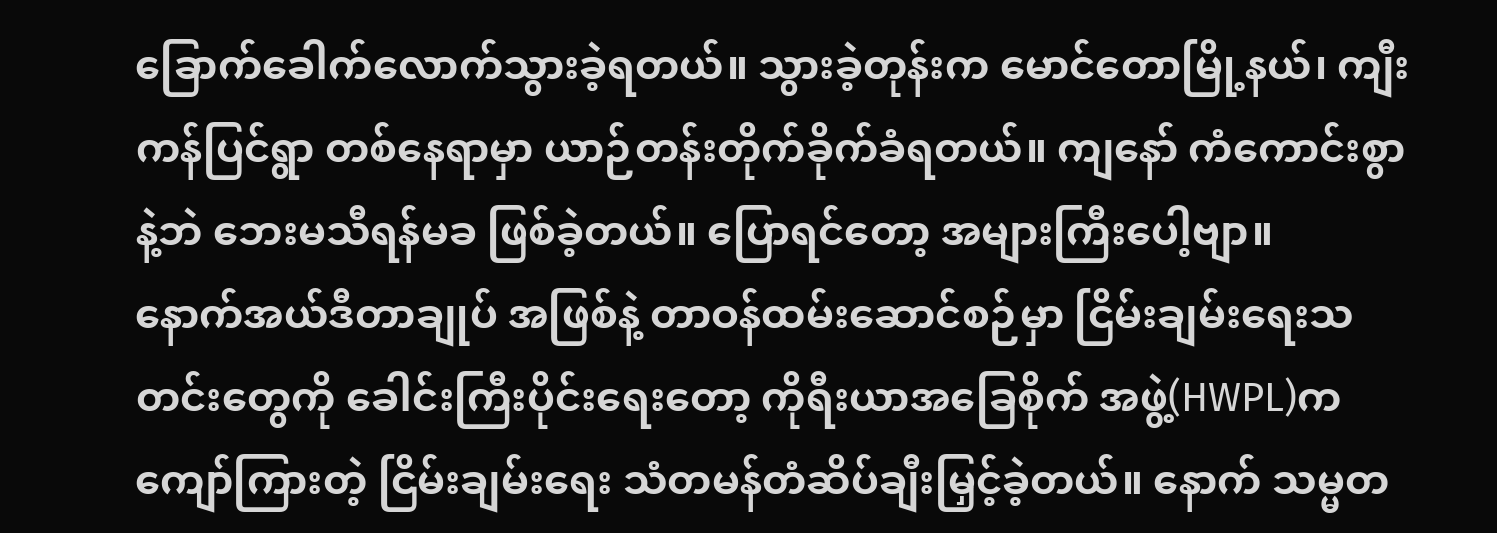ခြောက်ခေါက်လောက်သွားခဲ့ရတယ်။ သွားခဲ့တုန်းက မောင်တောမြို့နယ်၊ ကျီးကန်ပြင်ရွာ တစ်နေရာမှာ ယာဉ်တန်းတိုက်ခိုက်ခံရတယ်။ ကျနော် ကံကောင်းစွာနဲ့ဘဲ ဘေးမသီရန်မခ ဖြစ်ခဲ့တယ်။ ပြောရင်တော့ အများကြီးပေါ့ဗျာ။
နောက်အယ်ဒီတာချုပ် အဖြစ်နဲ့ တာဝန်ထမ်းဆောင်စဉ်မှာ ငြိမ်းချမ်းရေးသတင်းတွေကို ခေါင်းကြီးပိုင်းရေးတော့ ကိုရီးယာအခြေစိုက် အဖွဲ့(HWPL)က ကျော်ကြားတဲ့ ငြိမ်းချမ်းရေး သံတမန်တံဆိပ်ချီးမြှင့်ခဲ့တယ်။ နောက် သမ္မတ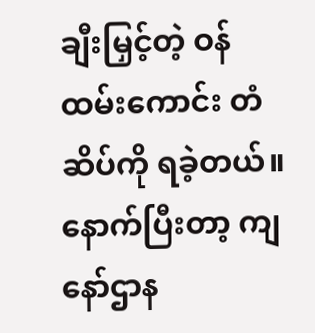ချီးမြှင့်တဲ့ ဝန်ထမ်းကောင်း တံဆိပ်ကို ရခဲ့တယ်။
နောက်ပြီးတာ့ ကျနော်ဌာန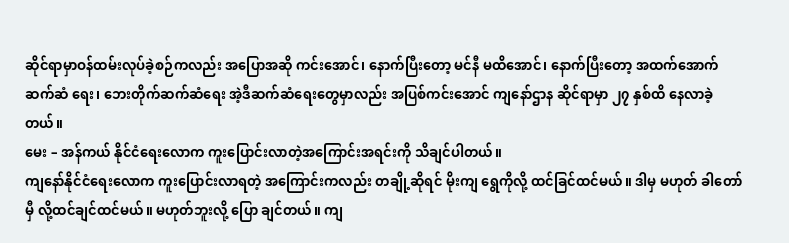ဆိုင်ရာမှာဝန်ထမ်းလုပ်ခဲ့စဉ်ကလည်း အပြောအဆို ကင်းအောင်၊ နောက်ပြီးတော့ မင်နီ မထိအောင်၊ နောက်ပြီးတော့ အထက်အောက် ဆက်ဆံ ရေး၊ ဘေးတိုက်ဆက်ဆံရေး အဲ့ဒီဆက်ဆံရေးတွေမှာလည်း အပြစ်ကင်းအောင် ကျနော်ဌာန ဆိုင်ရာမှာ ၂၇ နှစ်ထိ နေလာခဲ့တယ်။
မေး – အန်ကယ် နိုင်ငံရေးလောက ကူးပြောင်းလာတဲ့အကြောင်းအရင်းကို သိချင်ပါတယ်။
ကျနော်နိုင်ငံရေးလောက ကူးပြောင်းလာရတဲ့ အကြောင်းကလည်း တချို့ဆိုရင် မိုးကျ ရွေကိုလို့ ထင်ခြင်ထင်မယ်။ ဒါမှ မဟုတ် ခါတော်မှီ လို့ထင်ချင်ထင်မယ်။ မဟုတ်ဘူးလို့ ပြော ချင်တယ်။ ကျ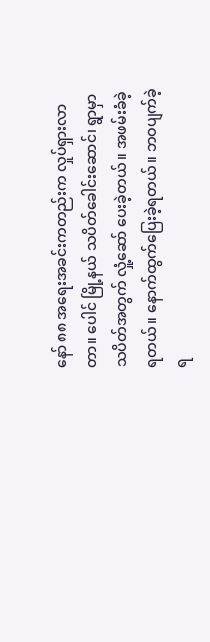နော် ၈၈ အရေးအခင်းကတည်းက လှုပ်ရှားလာတာ။ ပေါင် မြို့နယ် သပိတ်ခေါင်းဆောင်၊ ရွာမှာ သပိတ်အတွက် လှုံ့ဆော် ပေးခဲ့တယ်။ အဖမ်းခံခဲ့ရတယ်။ နောက်ထွက်ပြေးခဲ့ရတယ်။ ဘဝပျက်ခဲ့ရ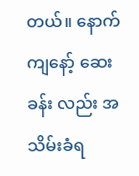တယ်။ နောက် ကျနော့် ဆေးခန်း လည်း အသိမ်းခံရ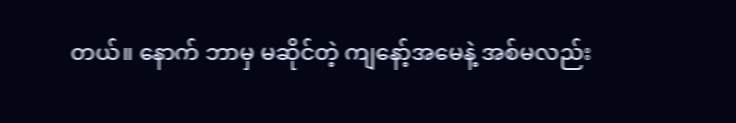တယ်။ နောက် ဘာမှ မဆိုင်တဲ့ ကျနော့်အမေနဲ့ အစ်မလည်း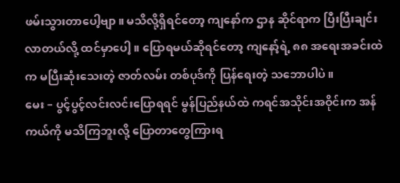ဖမ်းသွားတာပေါ့ဗျာ။ မသိလို့ရှိရင်တော့ ကျနော်က ဌာန ဆိုင်ရာက ပြီးပြီးချင်းလာတယ်လို့ ထင်မှာပေါ့။ ပြောရမယ်ဆိုရင်တော့ ကျနော့်ရဲ့ ၈၈ အရေးအခင်းထဲက မပြီးဆုံးသေးတဲ့ ဇာတ်လမ်း တစ်ပုဒ်ကို ပြန်ရေးတဲ့ သဘောပါပဲ။
မေး – ပွင့်ပွင့်လင်းလင်းပြောရရင် မွန်ပြည်နယ်ထဲ ကရင်အသိုင်းအဝိုင်းက အန်ကယ်ကို မသိကြဘူးလို့ ပြောတာတွေကြားရ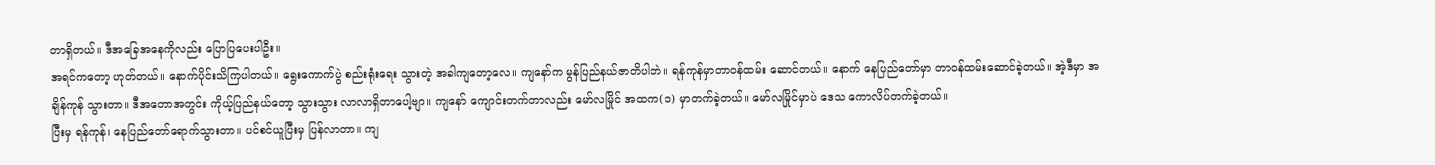တာရှိတယ်။ ဒီအခြေအနေကိုလည်း ပြောပြပေးပါဦး။
အရင်ကတော့ ဟုတ်တယ်။ နောက်ပိုင်းသိကြပါတယ်။ ရွေးကောက်ပွဲ စည်းရုံးရေး သွားတဲ့ အခါကျတော့လေ။ ကျနော်က မွန်ပြည်နယ်ဇာတိပါဘဲ။ ရန်ကုန်မှာတာဝန်ထမ်း ဆောင်တယ်။ နောက် နေပြည်တော်မှာ တာဝန်ထမ်းဆောင်ခဲ့တယ်။ အဲ့ဒီမှာ အချိန်ကုန် သွားတာ။ ဒီအတောအတွင်း ကိုယ့်ပြည်နယ်တော့ သွားသွား လာလာရှိတာပေါ့ဗျာ။ ကျနော် ကျောင်းတက်တာလည်း မော်လမြိုင် အထက(၁) မှာတက်ခဲ့တယ်။ မော်လမြိုင်မှာပဲ ဒေသ ကောလိပ်တက်ခဲ့တယ်။
ပြီးမှ ရန်ကုန်၊ နေပြည်တော်ရောက်သွားတာ။ ပင်စင်ယူပြီးမှ ပြန်လာတာ။ ကျ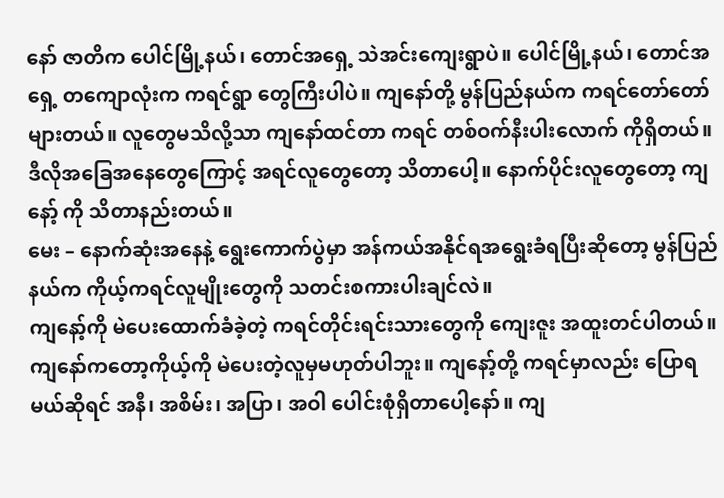နော် ဇာတိက ပေါင်မြို့နယ်၊ တောင်အရှေ့ သဲအင်းကျေးရွာပဲ။ ပေါင်မြို့နယ်၊ တောင်အရှေ့ တကျောလုံးက ကရင်ရွာ တွေကြီးပါပဲ။ ကျနော်တို့ မွန်ပြည်နယ်က ကရင်တော်တော် များတယ်။ လူတွေမသိလို့သာ ကျနော်ထင်တာ ကရင် တစ်ဝက်နီးပါးလောက် ကိုရှိတယ်။ ဒီလိုအခြေအနေတွေကြောင့် အရင်လူတွေတော့ သိတာပေါ့။ နောက်ပိုင်းလူတွေတော့ ကျနော့် ကို သိတာနည်းတယ်။
မေး – နောက်ဆုံးအနေနဲ့ ရွေးကောက်ပွဲမှာ အန်ကယ်အနိုင်ရအရွေးခံရပြီးဆိုတော့ မွန်ပြည်နယ်က ကိုယ့်ကရင်လူမျိုးတွေကို သတင်းစကားပါးချင်လဲ။
ကျနော့်ကို မဲပေးထောက်ခံခဲ့တဲ့ ကရင်တိုင်းရင်းသားတွေကို ကျေးဇူး အထူးတင်ပါတယ်။ ကျနော်ကတော့ကိုယ့်ကို မဲပေးတဲ့လူမှမဟုတ်ပါဘူး။ ကျနော့်တို့ ကရင်မှာလည်း ပြောရမယ်ဆိုရင် အနီ၊ အစိမ်း၊ အပြာ၊ အဝါ ပေါင်းစုံရှိတာပေါ့နော်။ ကျ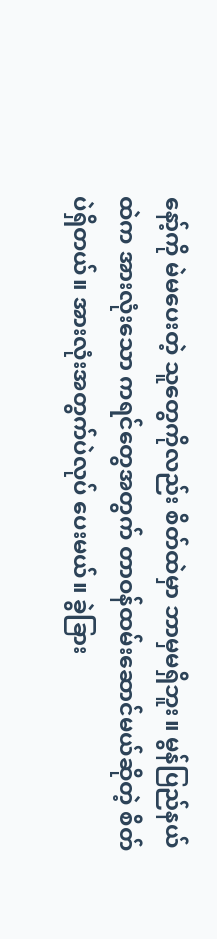နော့်ကို မဲမပေးတဲ့ သူတွေကိုလည်း စိတ်ထဲမှာ ဘာမှမရှိဘူး။ မွန်ပြည်နယ် ထဲက အားလုံးသော ကရင်တွေအတွက် တာဝန်ထမ်းဆောင်မယ်ဆိုတဲ့ စိတ်ပဲရှိတယ်။ အားလုံးအတွက်ပဲလုပ် ပေးမယ်။ ခွဲခြား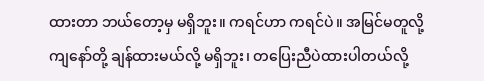ထားတာ ဘယ်တော့မှ မရှိဘူး။ ကရင်ဟာ ကရင်ပဲ။ အမြင်မတူလို့ ကျနော်တို့ ချန်ထားမယ်လို့ မရှိဘူး၊ တပြေးညီပဲထားပါတယ်လို့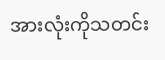အားလုံးကိုသတင်း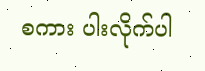စကား ပါးလိုက်ပါ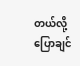တယ်လို့ ပြောချင်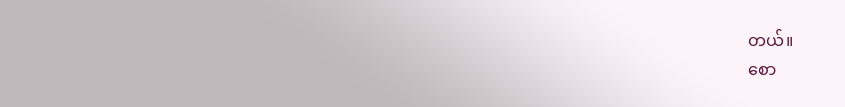တယ်။
စော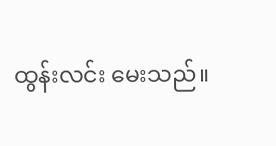ထွန်းလင်း မေးသည်။